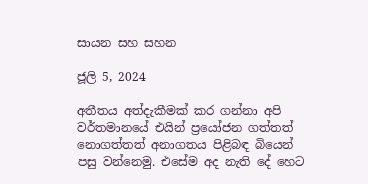සායන සහ සහන

ජූලි 5, 2024

අතීතය අත්දැකීමක් කර ගන්නා අපි වර්තමානයේ එයින් ප්‍රයෝජන ගත්තත් නොගත්තත් අනාගතය පිළිබඳ බියෙන් පසු වන්නෙමු. එසේම අද නැති දේ හෙට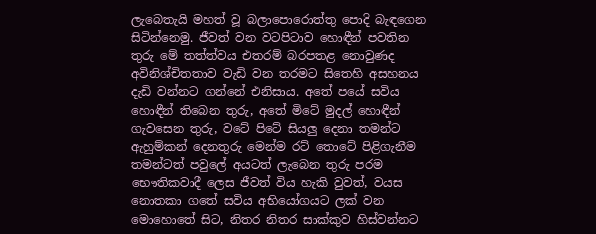ලැබෙතැයි මහත් වූ බලාපොරොත්තු පොදි බැඳගෙන සිටින්නෙමු. ජීවත් වන වටපිටාව හොඳීන් පවතින තුරු මේ තත්ත්වය එතරම් බරපතළ නොවුණද අවිනිශ්චිතතාව වැඩි වන තරමට සිතෙහි අසහනය දැඩි වන්නට ගන්නේ එනිසාය. අතේ පයේ සවිය හොඳීන් තිබෙන තුරු, අතේ මිටේ මුදල් හොඳීන් ගැවසෙන තුරු, වටේ පිටේ සියලු දෙනා තමන්ට ඇහුම්කන් දෙනතුරු මෙන්ම රට් තොටේ පිළිගැනීම තමන්ටත් පවුලේ අයටත් ලැබෙන තුරු පරම භෞතිකවාදී ලෙස ජීවත් විය හැකි වුවත්, වයස නොතකා ගතේ සවිය අභියෝගයට ලක් වන මොහොතේ සිට, නිතර නිතර සාක්කුව හිස්වන්නට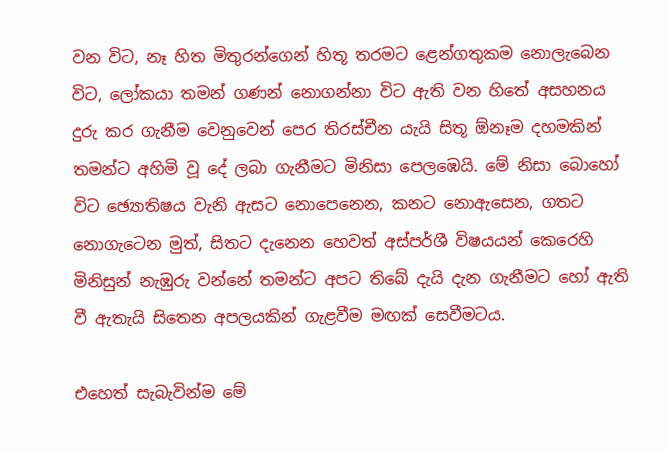වන විට, නෑ හිත මිතුරන්ගෙන් හිතූ තරමට ළෙන්ගතුකම නොලැබෙන විට, ලෝකයා තමන් ගණන් නොගන්නා විට ඇති වන හිතේ අසහනය දුරු කර ගැනීම වෙනුවෙන් පෙර තිරස්චීන යැයි සිතූ ඕනෑම දහමකින් තමන්ට අහිමි වූ දේ ලබා ගැනීමට මිනිසා පෙලඹෙයි. මේ නිසා බොහෝ විට ඡ්‍යොතිෂය වැනි ඇසට නොපෙනෙන, කනට නොඇසෙන, ගතට නොගැටෙන මුත්, සිතට දැනෙන හෙවත් අස්පර්ශී විෂයයන් කෙරෙහි මිනිසුන් නැඹුරු වන්නේ තමන්ට අපට තිබේ දැයි දැන ගැනීමට හෝ ඇති වී ඇතැයි සිතෙන අපලයකින් ගැළවීම මඟක් සෙවීමටය.

එහෙත් සැබැවින්ම මේ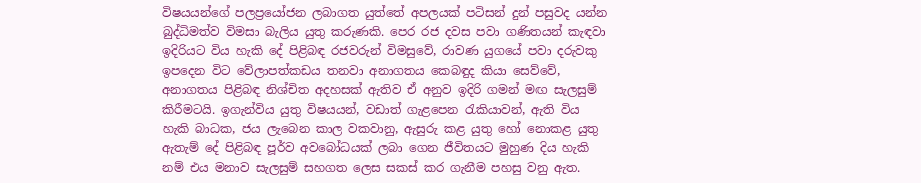විෂයයන්ගේ පලප්‍රයෝජන ලබාගත යුත්තේ අපලයක් පටිසන් දුන් පසුවද යන්න බුද්ධිමත්ව විමසා බැලිය යුතු කරුණකි. පෙර රජ දවස පවා ගණිතයන් කැඳවා ඉදිරියට විය හැකි දේ පිළිබඳ රජවරුන් විමසුවේ, රාවණ යුගයේ පවා දරුවකු ඉපදෙන විට වේලාපත්කඩය තනවා අනාගතය කෙබඳුද කියා සෙව්වේ, අනාගතය පිළිබඳ නිශ්චිත අදහසක් ඇතිව ඒ අනුව ඉදිරි ගමන් මඟ සැලසුම් කිරීමටයි. ඉගැන්විය යුතු විෂයයන්, වඩාත් ගැළපෙන රැකියාවන්, ඇති විය හැකි බාධක, ජය ලැබෙන කාල වකවානු, ඇසුරු කළ යුතු හෝ නොකළ යුතු ඇතැම් දේ පිළිබඳ පූර්ව අවබෝධයක් ලබා ගෙන ජීවිතයට මුහුණ දිය හැකි නම් එය මනාව සැලසුම් සහගත ලෙස සකස් කර ගැනීම පහසු වනු ඇත.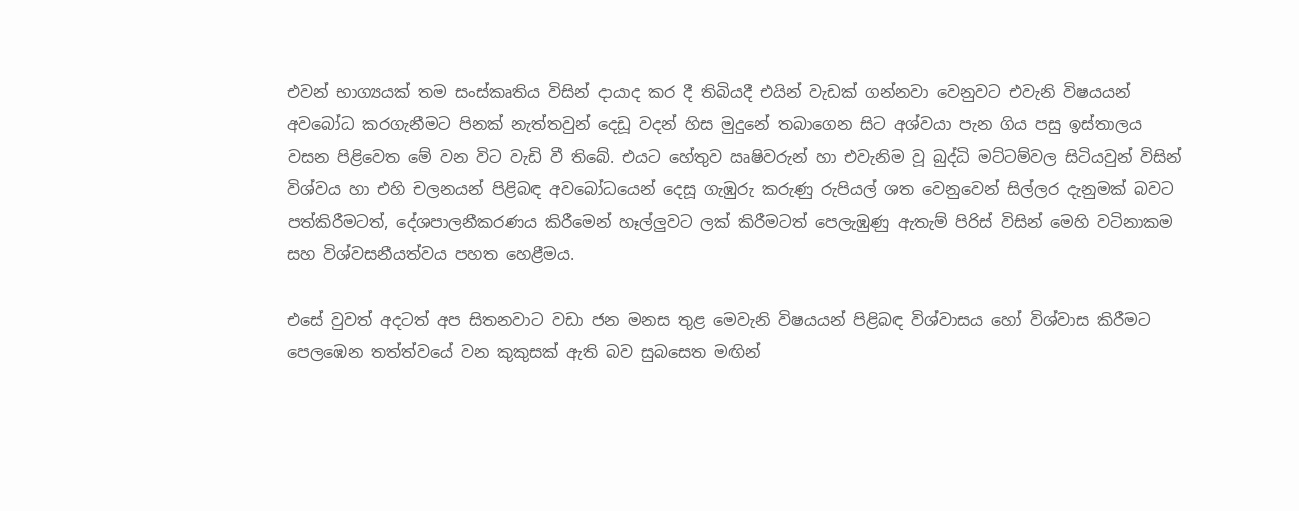එවන් භාග්‍යයක් තම සංස්කෘතිය විසින් දායාද කර දී තිබියදී එයින් වැඩක් ගන්නවා වෙනුවට එවැනි විෂයයන් අවබෝධ කරගැනීමට පිනක් නැත්තවුන් දෙඩූ වදන් හිස මුදුනේ තබාගෙන සිට අශ්වයා පැන ගිය පසු ඉස්තාලය වසන පිළිවෙත මේ වන විට වැඩි වී තිබේ. එයට හේතුව ඍෂිවරුන් හා එවැනිම වූ බුද්ධි මට්ටම්වල සිටියවුන් විසින් විශ්වය හා එහි චලනයන් පිළිබඳ අවබෝධයෙන් දෙසූ ගැඹුරු කරුණු රුපියල් ශත වෙනුවෙන් සිල්ලර දැනුමක් බවට පත්කිරීමටත්, දේශපාලනීකරණය කිරීමෙන් හෑල්ලුවට ලක් කිරීමටත් පෙලැඹුණු ඇතැම් පිරිස් විසින් මෙහි වටිනාකම සහ විශ්වසනීයත්වය පහත හෙළීමය.

එසේ වුවත් අදටත් අප සිතනවාට වඩා ජන මනස තුළ මෙවැනි විෂයයන් පිළිබඳ විශ්වාසය හෝ විශ්වාස කිරීමට පෙලඹෙන තත්ත්වයේ වන කුකුසක් ඇති බව සුබසෙත මඟින්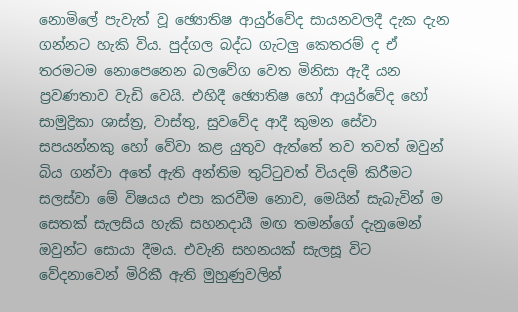නොමිලේ පැවැත් වූ ඡ්‍යොතිෂ ආයුර්වේද සායනවලදී දැක දැන ගන්නට හැකි විය. පුද්ගල බද්ධ ගැටලු කෙතරම් ද ඒ තරමටම නොපෙනෙන බලවේග වෙත මිනිසා ඇදී යන ප්‍රවණතාව වැඩි වෙයි. එහිදී ඡ්‍යොතිෂ හෝ ආයුර්වේද හෝ සාමුද්‍රිකා ශාස්ත්‍ර, වාස්තු, සුවවේද ආදී කුමන සේවා සපයන්නකු හෝ වේවා කළ යුතුව ඇත්තේ තව තවත් ඔවුන් බිය ගන්වා අතේ ඇති අන්තිම තුට්ටුවත් වියදම් කිරීමට සලස්වා මේ විෂයය එපා කරවීම නොව, මෙයින් සැබැවින් ම සෙතක් සැලසිය හැකි සහනදායී මඟ තමන්ගේ දැනුමෙන් ඔවුන්ට සොයා දීමය. එවැනි සහනයක් සැලසූ විට වේදනාවෙන් මිරිකී ඇති මුහුණුවලින්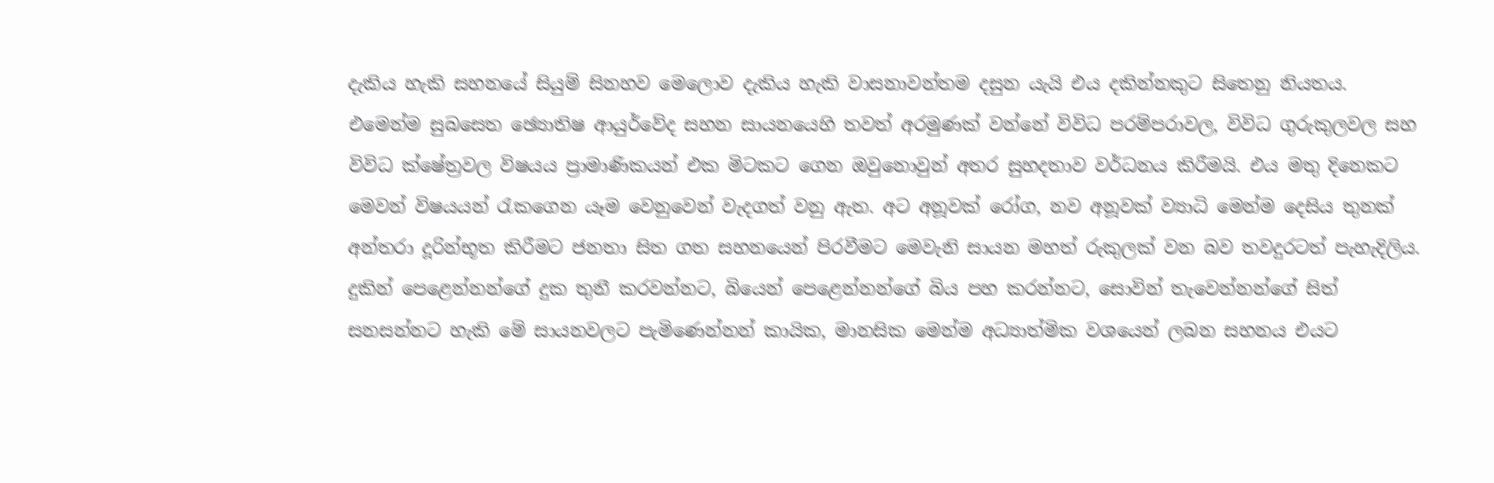දැකිය හැකි සහනයේ සියුම් සිනහව මෙලොව දැකිය හැකි වාසනාවන්තම දසුන යැයි එය දකින්නකුට සිතෙනු නියතය. එමෙන්ම සුබසෙත ඡ්‍යොතිෂ ආයුර්වේද සහන සායනයෙහි තවත් අරමුණක් වන්නේ විවිධ පරම්පරාවල, විවිධ ගුරුකුලවල සහ විවිධ ක්ෂේත්‍රවල විෂයය ප්‍රාමාණිකයන් එක මිටකට ගෙන ඔවුනොවුන් අතර සුහදතාව වර්ධනය කිරීමයි. එය මතු දිනෙකට මෙවන් විෂයයන් රැකගෙන යෑම වෙනුවෙන් වැදගත් වනු ඇත. අට අනූවක් රෝග, නව අනූවක් ව්‍යාධි මෙන්ම දෙසිය තුනක් අන්තරා දූරින්භූත කිරීමට ජනතා සිත ගත සහනයෙන් පිරවීමට මෙවැනි සායන මහත් රුකුලක් වන බව තවදුරටත් පැහැදිලිය. දුකින් පෙළෙන්නන්ගේ දුක තුනී කරවන්නට, බියෙන් පෙළෙන්නන්ගේ බිය පහ කරන්නට, සොවින් තැවෙන්නන්ගේ සිත් සනසන්නට හැකි මේ සායනවලට පැමිණෙන්නන් කායික, මානසික මෙන්ම අධ්‍යාත්මික වශයෙන් ලබන සහනය එයට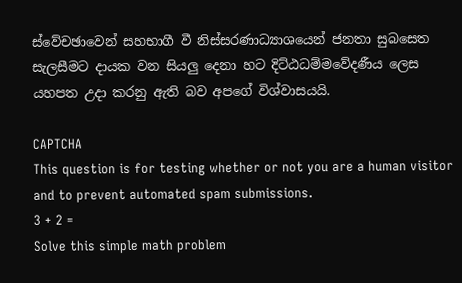ස්වේචඡාවෙන් සහභාගී වී නිස්සරණාධ්‍යාශයෙන් ජනතා සුබසෙත සැලසීමට දායක වන සියලු දෙනා හට දිට්ඨධම්මවේදණීය ලෙස යහපත උදා කරනු ඇති බව අපගේ විශ්වාසයයි.

CAPTCHA
This question is for testing whether or not you are a human visitor and to prevent automated spam submissions.
3 + 2 =
Solve this simple math problem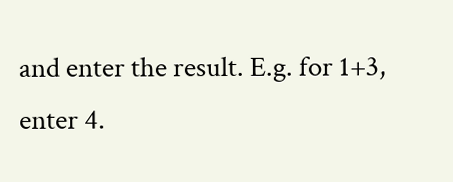and enter the result. E.g. for 1+3, enter 4.